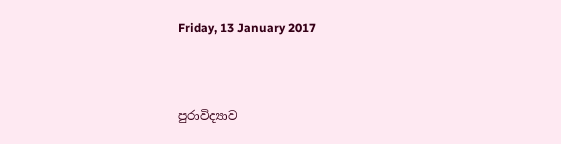Friday, 13 January 2017



පුරාවිද්‍යාව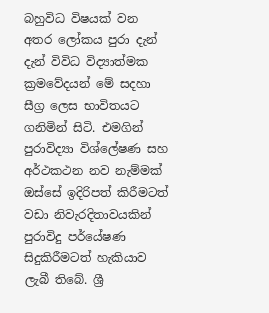බහුවිධ විෂයක් වන අතර ලෝකය පුරා දැන් දැන් විවිධ විද්‍යාත්මක ක්‍රමවේදයන් මේ සදහා සීග්‍ර ලෙස භාවිතයට ගනිමින් සිටි. එමගින් පුරාවිද්‍යා විශ්ලේෂණ සහ අර්ථකථන නව නැම්මක් ඔස්සේ ඉදිරිපත් කිරීමටත් වඩා නිවැරදිතාවයකින් පුරාවිදු පර්යේෂණ සිදුකිරීමටත් හැකියාව ලැබී තිබේ. ශ්‍රී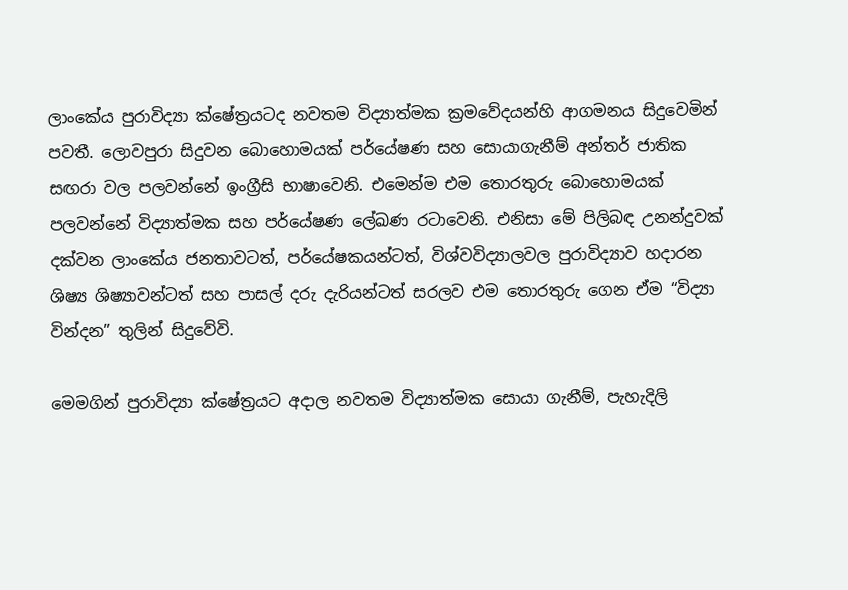ලාංකේය පුරාවිද්‍යා ක්ෂේත්‍රයටද නවතම විද්‍යාත්මක ක්‍රමවේදයන්හි ආගමනය සිදුවෙමින් පවතී. ලොවපුරා සිදුවන බොහොමයක් පර්යේෂණ සහ සොයාගැනීම් අන්තර් ජාතික සඟරා වල පලවන්නේ ඉංග්‍රීසි භාෂාවෙනි. එමෙන්ම එම තොරතුරු බොහොමයක් පලවන්නේ විද්‍යාත්මක සහ පර්යේෂණ ලේඛණ රටාවෙනි. එනිසා මේ පිලිබඳ උනන්දුවක් දක්වන ලාංකේය ජනතාවටත්, පර්යේෂකයන්ටත්, විශ්වවිද්‍යාලවල පුරාවිද්‍යාව හදාරන ශිෂ්‍ය ශිෂ්‍යාවන්ටත් සහ පාසල් දරු දැරියන්ටත් සරලව එම තොරතුරු ගෙන ඒම “විද්‍යා වින්දන” තුලින් සිදුවේවි.

මෙමගින් පුරාවිද්‍යා ක්ෂේත්‍රයට අදාල නවතම විද්‍යාත්මක සොයා ගැනීම්, පැහැදිලි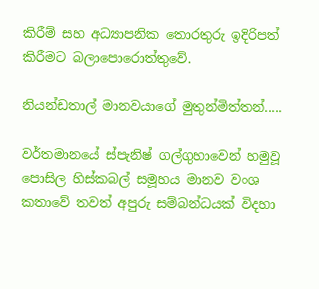කිරීම් සහ අධ්‍යාපනික තොරතුරු ඉදිරිපත් කිරීමට බලාපොරොත්තුවේ.

නියන්ඩතාල් මානවයාගේ මුතුන්මිත්තන්.....

වර්තමානයේ ස්පැනිෂ් ගල්ගුහාවෙන් හමුවූ පොසිල හිස්කබල් සමූහය මානව වංශ කතාවේ තවත් අපුරු සම්බන්ධයක් විදහා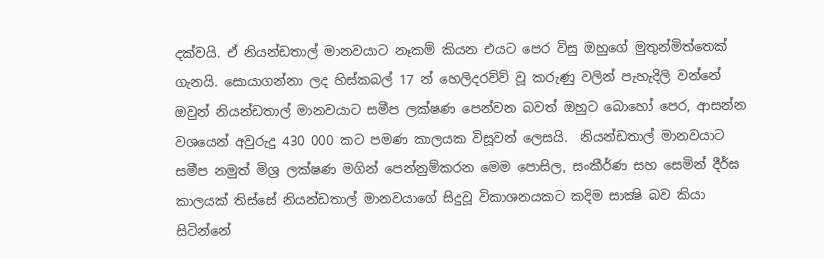දක්වයි. ඒ නියන්ඩතාල් මානවයාට නෑකම් කියන එයට පෙර විසු ඔහුගේ මුතුන්මිත්තෙක් ගැනයි. සොයාගන්නා ලද හිස්කබල් 17 න් හෙලිදරව්ව් වූ කරුණු වලින් පැහැදිලි වන්නේ ඔවුන් නියන්ඩතාල් මානවයාට සමීප ලක්ෂණ පෙන්වන බවත් ඔහුට බොහෝ පෙර, ආසන්න වශයෙන් අවුරුදු 430 000 කට පමණ කාලයක විසූවන් ලෙසයි.  නියන්ඩතාල් මානවයාට සමීප නමුත් මිශ්‍ර ලක්ෂණ මගින් පෙන්නුම්කරන මෙම පොසිල, සංකීර්ණ සහ සෙමින් දීර්ඝ කාලයක් තිස්සේ නියන්ඩතාල් මානවයාගේ සිදුවූ විකාශනයකට කදිම සාක්‍ෂි බව කියා සිටින්නේ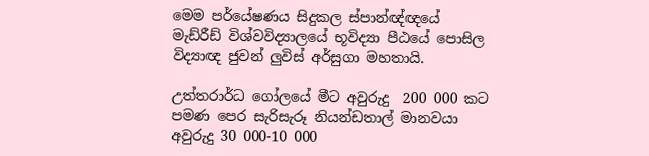මෙම පර්යේෂණය සිදුකල ස්පාන්ඥ්ඥයේ මැඩ්රීඩ් විශ්වවිද්‍යාලයේ භූවිද්‍යා පීඨයේ පොසිල විද්‍යාඥ ජුවන් ලුවිස් අර්සුගා මහතායි.

උත්තරාර්ධ ගෝලයේ මීට අවුරුදු  200 000 කට පමණ පෙර සැරිසැරූ නියන්ඩතාල් මානවයා අවුරුදු 30 000-10 000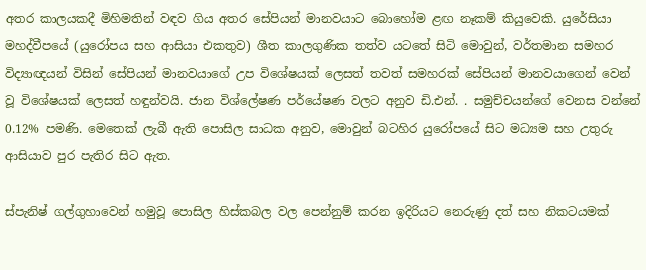අතර කාලයකදී මිහිමතින් වඳව ගිය අතර සේපියන් මානවයාට බොහෝම ළඟ නෑකම් කියුවෙකි. යුරේසියා මහද්වීපයේ (යුරෝපය සහ ආසියා එකතුව) ශීත කාලගුණික තත්ව යටතේ සිටි මොවුන්, වර්තමාන සමහර විද්‍යාඥයන් විසින් සේපියන් මානවයාගේ උප විශේෂයක් ලෙසත් තවත් සමහරක් සේපියන් මානවයාගෙන් වෙන් වූ විශේෂයක් ලෙසත් හඳුන්වයි. ජාන විශ්ලේෂණ පර්යේෂණ වලට අනුව ඩි.එන්. . සමුච්චයන්ගේ වෙනස වන්නේ 0.12% පමණි. මෙතෙක් ලැබී ඇති පොසිල සාධක අනුව, මොවුන් බටහිර යුරෝපයේ සිට මධ්‍යම සහ උතුරු ආසියාව පුර පැතිර සිට ඇත.

ස්පැනිෂ් ගල්ගුහාවෙන් හමුවූ පොසිල හිස්කබල වල පෙන්නුම් කරන ඉදිරියට නෙරුණු දත් සහ නිකටයමක්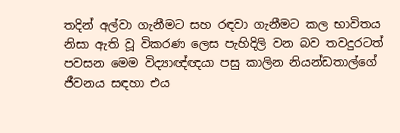තදින් අල්වා ගැනීමට සහ රඳවා ගැනීමට කල භාවිතය නිසා ඇති වූ විකරණ ලෙස පැහිදිලි වන බව තවදුරටත් පවසන මෙම විද්‍යාඥ්ඥයා පසු කාලින නියන්ඩතාල්ගේ ජීවනය සඳහා එය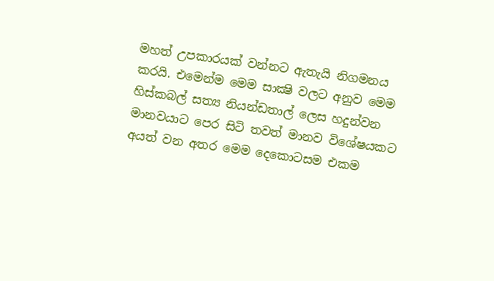මහත් උපකාරයක් වන්නට ඇතැයි නිගමනය කරයි. එමෙන්ම මෙම සාක්‍ෂි වලට අනුව මෙම හිස්කබල් සත්‍ය නියන්ඩතාල් ලෙස හදුන්වන මානවයාට පෙර සිටි තවත් මානව විශේෂයකට අයත් වන අතර මෙම දෙකොටසම එකම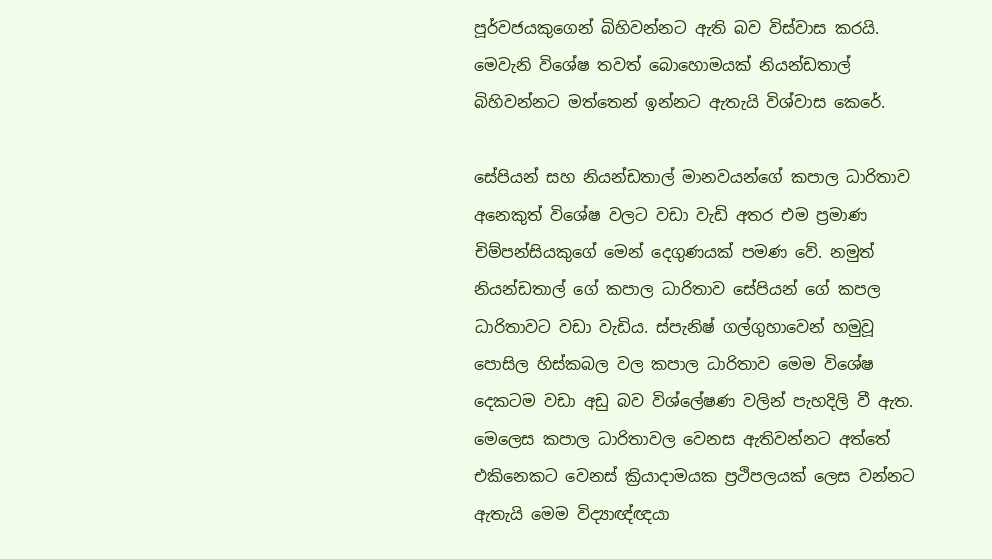පූර්වජයකුගෙන් බිහිවන්නට ඇති බව විස්වාස කරයි. මෙවැනි විශේෂ තවත් බොහොමයක් නියන්ඩතාල් බිහිවන්නට මත්තෙන් ඉන්නට ඇතැයි විශ්වාස කෙරේ.

සේපියන් සහ නියන්ඩතාල් මානවයන්ගේ කපාල ධාරිතාව අනෙකුත් විශේෂ වලට වඩා වැඩි අතර එම ප්‍රමාණ චිම්පන්සියකුගේ මෙන් දෙගුණයක් පමණ වේ. නමුත් නියන්ඩතාල් ගේ කපාල ධාරිතාව සේපියන් ගේ කපල ධාරිතාවට වඩා වැඩිය. ස්පැනිෂ් ගල්ගුහාවෙන් හමුවූ පොසිල හිස්කබල වල කපාල ධාරිතාව මෙම විශේෂ දෙකටම වඩා අඩු බව විශ්ලේෂණ වලින් පැහදිලි වී ඇත. මෙලෙස කපාල ධාරිතාවල වෙනස ඇතිවන්නට අත්තේ එකිනෙකට වෙනස් ක්‍රියාදාමයක ප්‍රථිපලයක් ලෙස වන්නට ඇතැයි මෙම විද්‍යාඥ්ඥයා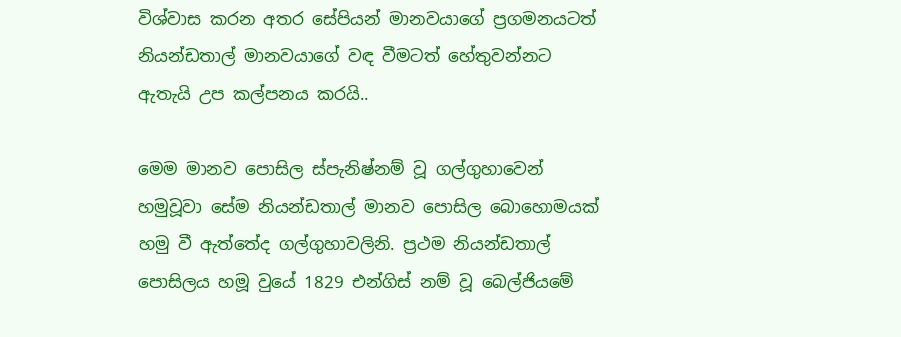විශ්වාස කරන අතර සේපියන් මානවයාගේ ප්‍රගමනයටත් නියන්ඩතාල් මානවයාගේ වඳ වීමටත් හේතුවන්නට ඇතැයි උප කල්පනය කරයි..

මෙම මානව පොසිල ස්පැනිෂ්නම් වූ ගල්ගුහාවෙන් හමුවූවා සේම නියන්ඩතාල් මානව පොසිල බොහොමයක් හමු වී ඇත්තේද ගල්ගුහාවලිනි. ප්‍රථම නියන්ඩතාල් පොසිලය හමූ වුයේ 1829 එන්ගිස් නම් වූ බෙල්ජියමේ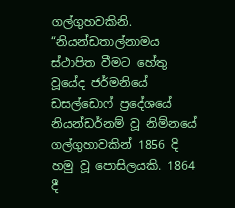ගල්ගුහවකිනි. “නියන්ඩතාල්නාමය ස්ථාපිත වීමට හේතු වූයේද ජර්මනියේ ඩසල්ඩොෆ් ප්‍රදේශයේ නියන්ඩර්නම් වූ නිම්නයේ ගල්ගුහාවකින් 1856 දි හමු වූ පොසිලයකි. 1864 දී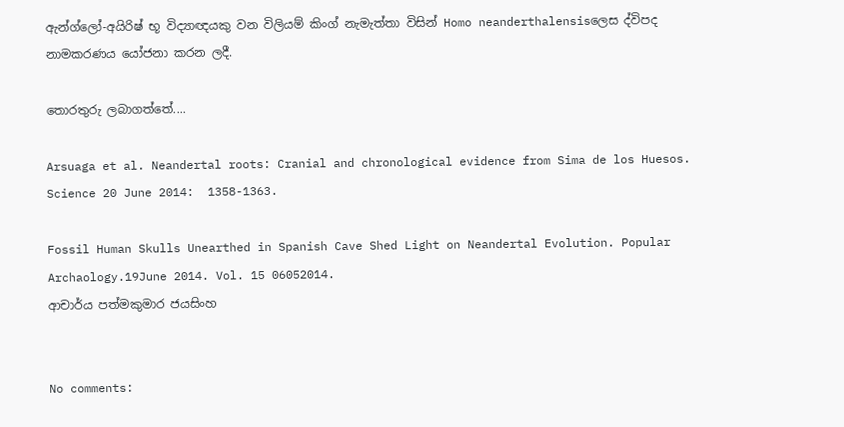ඇන්ග්ලෝ-අයිරිෂ් භූ විද්‍යාඥයකු වන විලියම් කිංග් නැමැත්තා විසින් Homo neanderthalensisලෙස ද්විපද නාමකරණය යෝජනා කරන ලදී.

තොරතුරු ලබාගත්තේ....

Arsuaga et al. Neandertal roots: Cranial and chronological evidence from Sima de los Huesos. Science 20 June 2014:  1358-1363.

Fossil Human Skulls Unearthed in Spanish Cave Shed Light on Neandertal Evolution. Popular Archaology.19June 2014. Vol. 15 06052014.
ආචාර්ය පත්මකුමාර ජයසිංහ


No comments: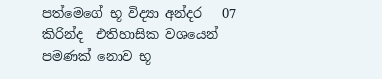පත්මෙගේ භූ විද්‍යා අන්දර   07 කිරින්ද  එතිහාසික වශයෙන් පමණක් නොව භූ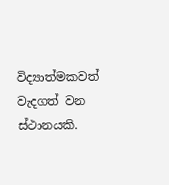විද්‍යාත්මකවත් වැදගත් වන ස්ථානයකි.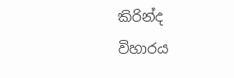කිරින්ද විහාරය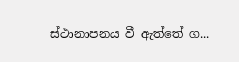ස්ථානාපනය වී ඇත්තේ ග...